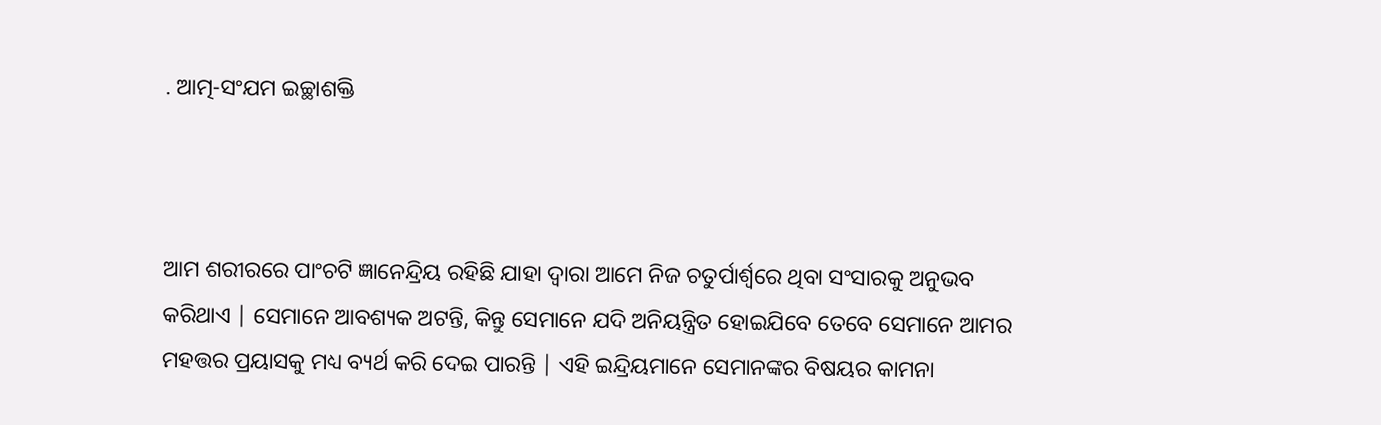. ଆତ୍ମ-ସଂଯମ ଇଚ୍ଛାଶକ୍ତି



ଆମ ଶରୀରରେ ପାଂଚଟି ଜ୍ଞାନେନ୍ଦ୍ରିୟ ରହିଛି ଯାହା ଦ୍ବାରା ଆମେ ନିଜ ଚତୁର୍ପାର୍ଶ୍ବରେ ଥିବା ସଂସାରକୁ ଅନୁଭବ କରିଥାଏ | ସେମାନେ ଆବଶ୍ୟକ ଅଟନ୍ତି, କିନ୍ତୁ ସେମାନେ ଯଦି ଅନିୟନ୍ତ୍ରିତ ହୋଇଯିବେ ତେବେ ସେମାନେ ଆମର ମହତ୍ତର ପ୍ରୟାସକୁ ମଧ୍ୟ ବ୍ୟର୍ଥ କରି ଦେଇ ପାରନ୍ତି | ଏହି ଇନ୍ଦ୍ରିୟମାନେ ସେମାନଙ୍କର ବିଷୟର କାମନା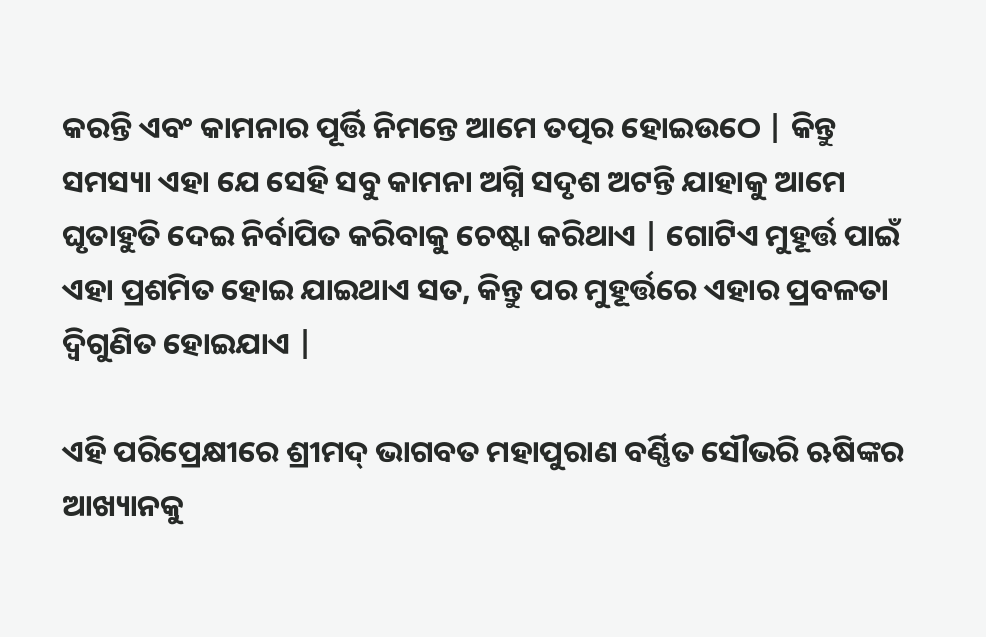କରନ୍ତି ଏବଂ କାମନାର ପୂର୍ତ୍ତି ନିମନ୍ତେ ଆମେ ତତ୍ପର ହୋଇଉଠେ | କିନ୍ତୁ ସମସ୍ୟା ଏହା ଯେ ସେହି ସବୁ କାମନା ଅଗ୍ନି ସଦୃଶ ଅଟନ୍ତି ଯାହାକୁ ଆମେ ଘୃତାହୁତି ଦେଇ ନିର୍ବାପିତ କରିବାକୁ ଚେଷ୍ଟା କରିଥାଏ | ଗୋଟିଏ ମୁହୂର୍ତ୍ତ ପାଇଁ ଏହା ପ୍ରଶମିତ ହୋଇ ଯାଇଥାଏ ସତ, କିନ୍ତୁ ପର ମୁହୂର୍ତ୍ତରେ ଏହାର ପ୍ରବଳତା ଦ୍ବିଗୁଣିତ ହୋଇଯାଏ |

ଏହି ପରିପ୍ରେକ୍ଷୀରେ ଶ୍ରୀମଦ୍ ଭାଗବତ ମହାପୁରାଣ ବର୍ଣ୍ଣିତ ସୌଭରି ଋଷିଙ୍କର ଆଖ୍ୟାନକୁ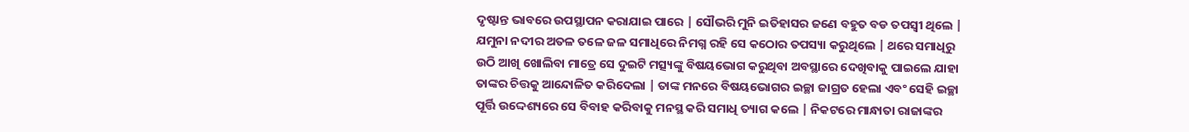ଦୃଷ୍ଟାନ୍ତ ଭାବରେ ଉପସ୍ଥାପନ କରାଯାଇ ପାରେ | ସୌଭରି ମୁନି ଇତିହାସର ଜଣେ ବହୁତ ବଡ ତପସ୍ବୀ ଥିଲେ | ଯମୁନା ନଦୀର ଅତଳ ତଳେ ଜଳ ସମାଧିରେ ନିମଗ୍ନ ରହି ସେ କଠୋର ତପସ୍ୟା କରୁଥିଲେ | ଥରେ ସମାଧିରୁ ଉଠି ଆଖି ଖୋଲିବା ମାତ୍ରେ ସେ ଦୁଇଟି ମତ୍ସ୍ୟଙ୍କୁ ବିଷୟଭୋଗ କରୁଥିବା ଅବସ୍ଥାରେ ଦେଖିବାକୁ ପାଇଲେ ଯାହା ତାଙ୍କର ଚିତ୍ତକୁ ଆନ୍ଦୋଳିତ କରିଦେଲା | ତାଙ୍କ ମନରେ ବିଷୟଭୋଗର ଇଚ୍ଛା ଜାଗ୍ରତ ହେଲା ଏବଂ ସେହି ଇଚ୍ଛା ପୂର୍ତ୍ତି ଉଦ୍ଦେଶ୍ୟରେ ସେ ବିବାହ କରିବାକୁ ମନସ୍ଥ କରି ସମାଧି ତ୍ୟାଗ କଲେ | ନିକଟରେ ମାନ୍ଧାତା ରାଜାଙ୍କର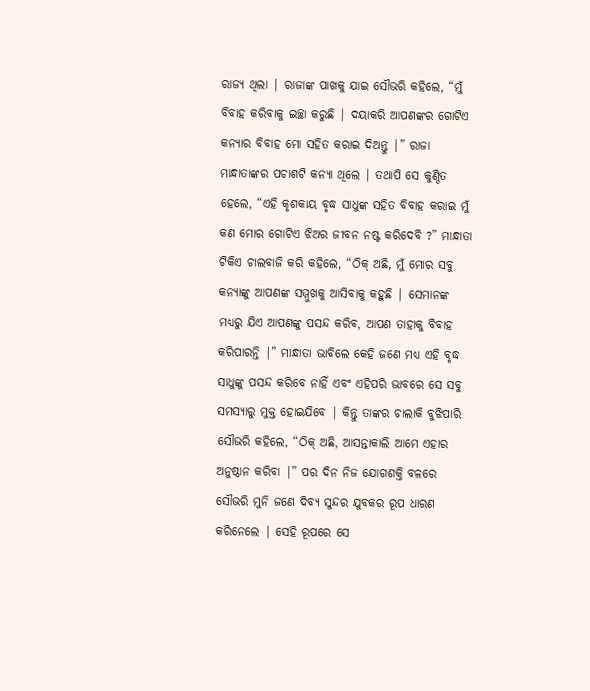ରାଜ୍ୟ ଥିଲା | ରାଜାଙ୍କ ପାଖକୁ ଯାଇ ସୌଭରି କହିଲେ, “ମୁଁ ବିବାହ କରିବାକୁ ଇଚ୍ଛା କରୁଛି | ଦୟାକରି ଆପଣଙ୍କର ଗୋଟିଏ କନ୍ୟାର ବିବାହ ମୋ ସହିତ କରାଇ ଦିଅନ୍ତୁ |” ରାଜା ମାନ୍ଧାତାଙ୍କର ପଚାଶଟି କନ୍ୟା ଥିଲେ | ତଥାପି ସେ କୁଣ୍ଠିତ ହେଲେ, “ଏହି କୃଶକାୟ ବୃଦ୍ଧ ସାଧୁଙ୍କ ସହିତ ବିବାହ କରାଇ ମୁଁ କଣ ମୋର ଗୋଟିଏ ଝିଅର ଜୀବନ ନଷ୍ଟ କରିଦେବି ?” ମାନ୍ଧାତା ଟିକିଏ ଚାଲବାଜି କରି କହିଲେ, “ଠିକ୍ ଅଛି, ମୁଁ ମୋର ସବୁ କନ୍ୟାଙ୍କୁ ଆପଣଙ୍କ ସମ୍ମୁଖକୁ ଆସିବାକୁ କହୁଛି | ସେମାନଙ୍କ ମଧ୍ୟରୁ ଯିଏ ଆପଣଙ୍କୁ ପସନ୍ଦ କରିବ, ଆପଣ ତାହାକୁ ବିବାହ କରିପାରନ୍ତି |” ମାନ୍ଧାତା ଭାବିଲେ କେହି ଜଣେ ମଧ୍ୟ ଏହି ବୃଦ୍ଧ ସାଧୁଙ୍କୁ ପସନ୍ଦ କରିବେ ନାହିଁ ଏବଂ ଏହିପରି ଭାବରେ ସେ ସବୁ ସମସ୍ୟାରୁ ମୁକ୍ତ ହୋଇଯିବେ | କିନ୍ତୁ ତାଙ୍କର ଚାଲାକି ବୁଝିପାରି ସୌଭରି କହିଲେ, “ଠିକ୍ ଅଛି, ଆସନ୍ତାକାଲି ଆମେ ଏହାର ଅନୁଷ୍ଠାନ କରିବା |” ପର ଦିନ ନିଜ ଯୋଗଶକ୍ତି ବଳରେ ସୌଭରି ମୁନି ଜଣେ ଦିବ୍ୟ ସୁନ୍ଦର ଯୁବକର ରୂପ ଧାରଣ କରିନେଲେ | ସେହି ରୂପରେ ସେ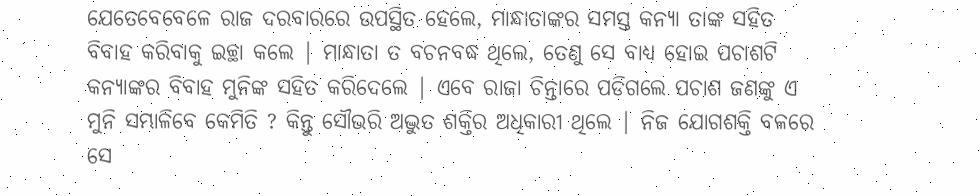ଯେତେବେବେଳେ ରାଜ ଦରବାରରେ ଉପସ୍ଥିତ ହେଲେ, ମାନ୍ଧାତାଙ୍କର ସମସ୍ତ କନ୍ୟା ତାଙ୍କ ସହିତ ବିବାହ କରିବାକୁ ଇଚ୍ଛା କଲେ | ମାନ୍ଧାତା ତ ବଚନବଦ୍ଧ ଥିଲେ, ତେଣୁ ସେ ବାଧ୍ୟ ହୋଇ ପଚାଶଟି କନ୍ୟାଙ୍କର ବିବାହ ମୁନିଙ୍କ ସହିତ କରିଦେଲେ | ଏବେ ରାଜା ଚିନ୍ତାରେ ପଡିଗଲେ ପଚାଶ ଜଣଙ୍କୁ ଏ ମୁନି ସମ୍ଭାଳିବେ କେମିତି ? କିନ୍ତୁ ସୌଭରି ଅଦ୍ଭୁତ ଶକ୍ତିର ଅଧିକାରୀ ଥିଲେ | ନିଜ ଯୋଗଶକ୍ତି ବଳରେ ସେ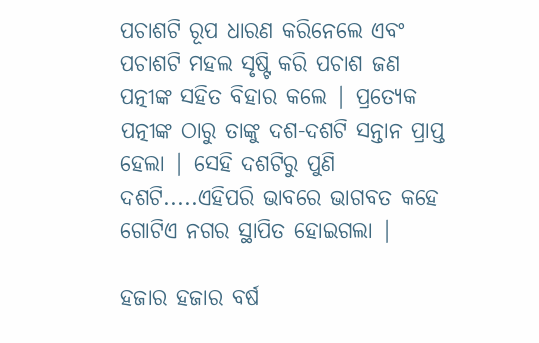ପଚାଶଟି ରୂପ ଧାରଣ କରିନେଲେ ଏବଂ ପଚାଶଟି ମହଲ ସୃଷ୍ଟି କରି ପଚାଶ ଜଣ ପତ୍ନୀଙ୍କ ସହିତ ବିହାର କଲେ | ପ୍ରତ୍ୟେକ ପତ୍ନୀଙ୍କ ଠାରୁ ତାଙ୍କୁ ଦଶ-ଦଶଟି ସନ୍ତାନ ପ୍ରାପ୍ତ ହେଲା | ସେହି ଦଶଟିରୁ ପୁଣି ଦଶଟି.....ଏହିପରି ଭାବରେ ଭାଗବତ କହେ ଗୋଟିଏ ନଗର ସ୍ଥାପିତ ହୋଇଗଲା |

ହଜାର ହଜାର ବର୍ଷ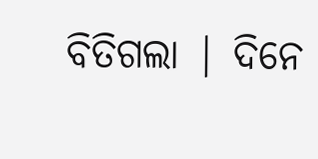ବିତିଗଲା | ଦିନେ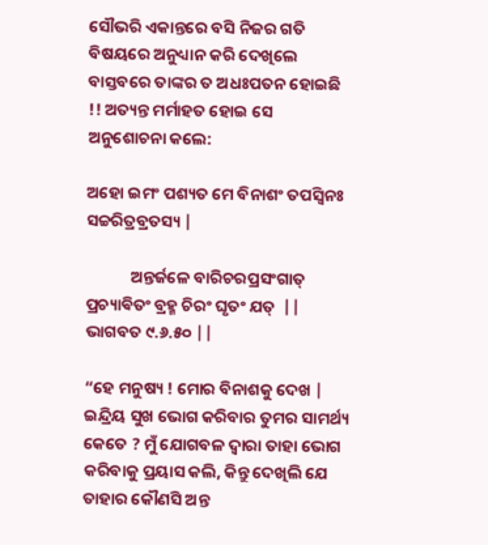ସୌଭରି ଏକାନ୍ତରେ ବସି ନିଜର ଗତି ବିଷୟରେ ଅନୁଧ୍ୟାନ କରି ଦେଖିଲେ ବାସ୍ତବରେ ତାଙ୍କର ତ ଅଧଃପତନ ହୋଇଛି !! ଅତ୍ୟନ୍ତ ମର୍ମାହତ ହୋଇ ସେ ଅନୁଶୋଚନା କଲେ:

ଅହୋ ଇମଂ ପଶ୍ୟତ ମେ ବିନାଶଂ ତପସ୍ବିନଃ ସଚ୍ଚରିତ୍ରବ୍ରତସ୍ୟ |

            ଅନ୍ତର୍ଜଳେ ବାରିଚରପ୍ରସଂଗାତ୍ ପ୍ରଚ୍ୟାଵିତଂ ବ୍ରହ୍ମ ଚିରଂ ଘୃତଂ ଯତ୍  || ଭାଗବତ ୯.୬.୫୦ ||

“ହେ ମନୁଷ୍ୟ ! ମୋର ବିନାଶକୁ ଦେଖ | ଇନ୍ଦ୍ରିୟ ସୁଖ ଭୋଗ କରିବାର ତୁମର ସାମର୍ଥ୍ୟ କେତେ ? ମୁଁ ଯୋଗବଳ ଦ୍ବାରା ତାହା ଭୋଗ କରିବାକୁ ପ୍ରୟାସ କଲି, କିନ୍ତୁ ଦେଖିଲି ଯେ ତାହାର କୌଣସି ଅନ୍ତ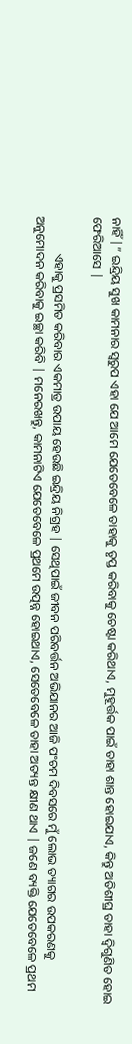ନାହିଁ |” ଇନ୍ଦ୍ରିୟ ସୁଖ କାମନାର ସ୍ବରୁପ ଏହା ଯେ ଆମେ ଯେତେବେଳେ ତାହାକୁ ତୃପ୍ତ କରିବାକୁ ଚେଷ୍ଟା କରିଥାଏ, ମୁହୂର୍ତ୍ତକ ପାଇଁ ତାହା ଶାନ୍ତ ହୋଇଯାଏ, କିନ୍ତୁ ଅତିଶୀଘ୍ର ତାହା ଦ୍ବିଗୁଣିତ ହୋଇ ଫେରିଆସେ |

            ଏହାକୁ ପ୍ରସମିତ କରିବାର ଏକମାତ୍ର ଉପାୟ ହେଉଛି ଇନ୍ଦ୍ରିୟ ନିଗ୍ରହ | ସେଥିପାଇଁ ଜୀବନ ପରିବର୍ତ୍ତନ ଅଭିଯାନର ଆଜି ପଂଚମ ଦିବସରେ ମୁଁ ଲୋଭ ତ୍ୟାଗର ଉପକରଣକୁ ଅନୁମୋଦନ କରିବାକୁ ଇଚ୍ଛା କରିବି | ମନେରଖନ୍ତୁ, କାମନାଟିଏ ଯେତେବେଳେ ପ୍ରଥମେ ଉତ୍ପନ୍ନ ହୋଇଥାଏ, ସେତେବେଳେ ତାହା ଅତ୍ୟନ୍ତ କ୍ଷୀଣ ଥାଏ | ଜଣେ ବ୍ୟକ୍ତି ଯେତେବେଳେ ପ୍ରଥମ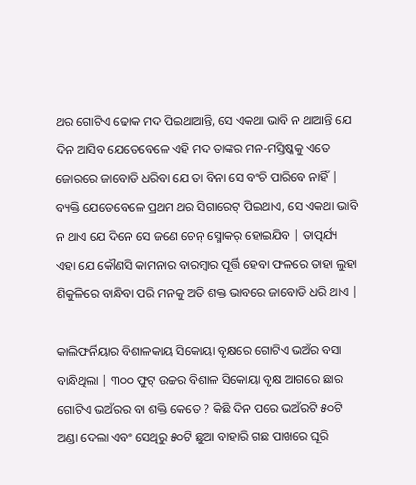ଥର ଗୋଟିଏ ଢୋକ ମଦ ପିଇଥାଆନ୍ତି, ସେ ଏକଥା ଭାବି ନ ଥାଆନ୍ତି ଯେ ଦିନ ଆସିବ ଯେତେବେଳେ ଏହି ମଦ ତାଙ୍କର ମନ-ମସ୍ତିଷ୍କକୁ ଏତେ ଜୋରରେ ଜାବୋଡି ଧରିବା ଯେ ତା ବିନା ସେ ବଂଚି ପାରିବେ ନାହିଁ | ବ୍ୟକ୍ତି ଯେତେବେଳେ ପ୍ରଥମ ଥର ସିଗାରେଟ୍ ପିଇଥାଏ, ସେ ଏକଥା ଭାବି ନ ଥାଏ ଯେ ଦିନେ ସେ ଜଣେ ଚେନ୍ ସ୍ମୋକର୍ ହୋଇଯିବ | ତାତ୍ପର୍ଯ୍ୟ ଏହା ଯେ କୌଣସି କାମନାର ବାରମ୍ବାର ପୂର୍ତ୍ତି ହେବା ଫଳରେ ତାହା ଲୁହା ଶିକୁଳିରେ ବାନ୍ଧିବା ପରି ମନକୁ ଅତି ଶକ୍ତ ଭାବରେ ଜାବୋଡି ଧରି ଥାଏ |

କାଲିଫର୍ନିୟାର ବିଶାଳକାୟ ସିକୋୟା ବୃକ୍ଷରେ ଗୋଟିଏ ଭଅଁର ବସା ବାନ୍ଧିଥିଲା | ୩୦୦ ଫୁଟ୍ ଉଚ୍ଚର ବିଶାଳ ସିକୋୟା ବୃକ୍ଷ ଆଗରେ ଛାର ଗୋଟିଏ ଭଅଁରର ବା ଶକ୍ତି କେତେ ? କିଛି ଦିନ ପରେ ଭଅଁରଟି ୫୦ଟି ଅଣ୍ଡା ଦେଲା ଏବଂ ସେଥିରୁ ୫୦ଟି ଛୁଆ ବାହାରି ଗଛ ପାଖରେ ଘୂରି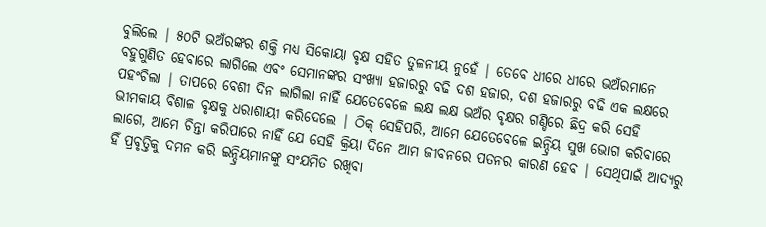ବୁଲିଲେ | ୫୦ଟି ଭଅଁରଙ୍କର ଶକ୍ତି ମଧ୍ୟ ସିକୋୟା ବୃକ୍ଷ ସହିତ ତୁଳନୀୟ ନୁହେଁ | ତେବେ ଧୀରେ ଧୀରେ ଭଅଁରମାନେ ବହୁଗୁଣିତ ହେବାରେ ଲାଗିଲେ ଏବଂ ସେମାନଙ୍କର ସଂଖ୍ୟା ହଜାରରୁ ବଢି ଦଶ ହଜାର, ଦଶ ହଜାରରୁ ବଢି ଏକ ଲକ୍ଷରେ ପହଂଚିଲା | ତାପରେ ବେଶୀ ଦିନ ଲାଗିଲା ନାହିଁ ଯେତେବେଳେ ଲକ୍ଷ ଲକ୍ଷ ଭଅଁର ବୃକ୍ଷର ଗଣ୍ଡିରେ ଛିଦ୍ର କରି ସେହି ଭୀମକାୟ ବିଶାଳ ବୃକ୍ଷକୁ ଧରାଶାୟୀ କରିଦେଲେ | ଠିକ୍ ସେହିପରି, ଆମେ ଯେତେବେଳେ ଇନ୍ଦ୍ରିୟ ସୁଖ ଭୋଗ କରିବାରେ ଲାଗେ, ଆମେ ଚିନ୍ତା କରିପାରେ ନାହିଁ ଯେ ସେହି କ୍ରିୟା ଦିନେ ଆମ ଜୀବନରେ ପତନର କାରଣ ହେବ | ସେଥିପାଇଁ ଆଦ୍ୟରୁ ହିଁ ପ୍ରବୃତ୍ତିକୁ ଦମନ କରି ଇନ୍ଦ୍ରିୟମାନଙ୍କୁ ସଂଯମିତ ରଖିବା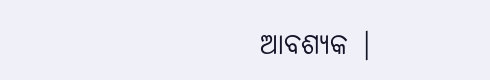ଆବଶ୍ୟକ |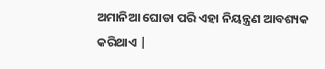ଅମାନିଆ ଘୋଡା ପରି ଏହା ନିୟନ୍ତ୍ରଣ ଆବଶ୍ୟକ କରିଥାଏ |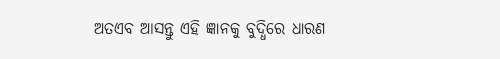ଅତଏବ ଆସନ୍ତୁ ଏହି ଜ୍ଞାନକୁ ବୁଦ୍ଧିରେ ଧାରଣ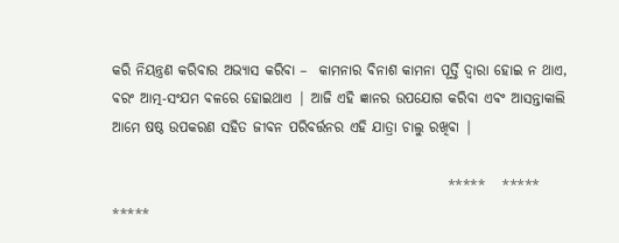କରି ନିୟନ୍ତ୍ରଣ କରିବାର ଅଭ୍ୟାସ କରିବା –  କାମନାର ବିନାଶ କାମନା ପୂର୍ତ୍ତି ଦ୍ବାରା ହୋଇ ନ ଥାଏ, ବରଂ ଆତ୍ମ-ସଂଯମ ବଳରେ ହୋଇଥାଏ | ଆଜି ଏହି ଜ୍ଞାନର ଉପଯୋଗ କରିବା ଏବଂ ଆସନ୍ତାକାଲି ଆମେ ଷଷ୍ଠ ଉପକରଣ ସହିତ ଜୀବନ ପରିବର୍ତ୍ତନର ଏହି ଯାତ୍ରା ଚାଲୁ ରଖିବା |

                                                            *****   *****   *****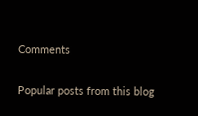Comments

Popular posts from this blog